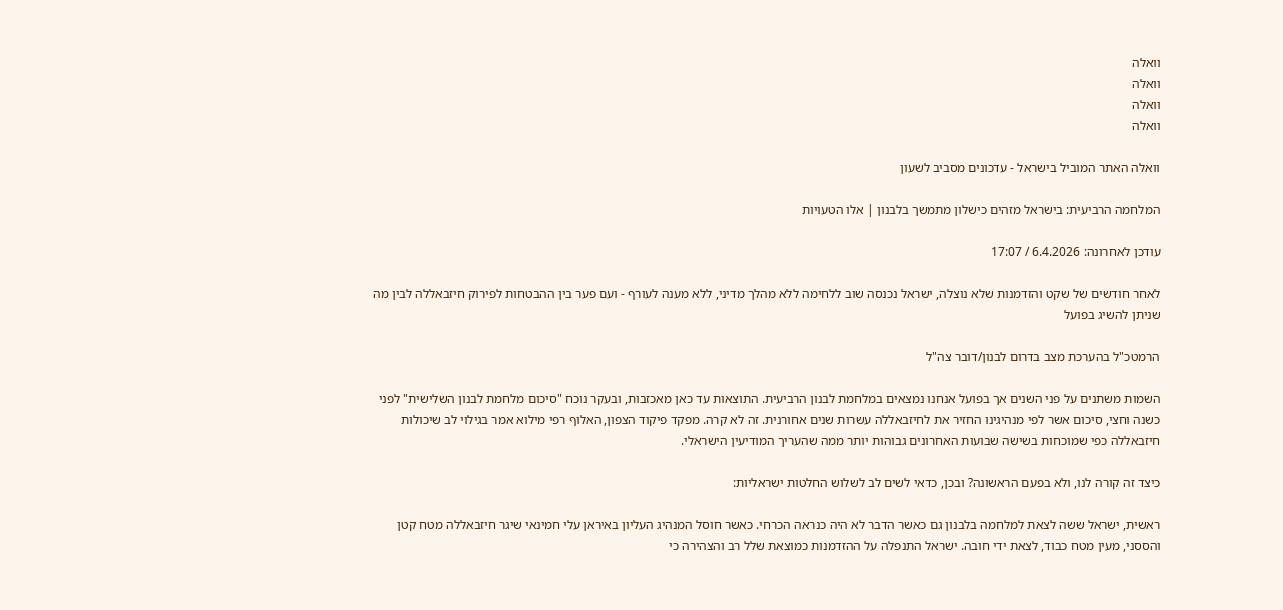וואלה
וואלה
וואלה
וואלה

וואלה האתר המוביל בישראל - עדכונים מסביב לשעון

המלחמה הרביעית: בישראל מזהים כישלון מתמשך בלבנון | אלו הטעויות

עודכן לאחרונה: 6.4.2026 / 17:07

לאחר חודשים של שקט והזדמנות שלא נוצלה, ישראל נכנסה שוב ללחימה ללא מהלך מדיני, ללא מענה לעורף - ועם פער בין ההבטחות לפירוק חיזבאללה לבין מה שניתן להשיג בפועל

הרמטכ"ל בהערכת מצב בדרום לבנון/דובר צה"ל

השמות משתנים על פני השנים אך בפועל אנחנו נמצאים במלחמת לבנון הרביעית. התוצאות עד כאן מאכזבות, ובעקר נוכח "סיכום מלחמת לבנון השלישית" לפני כשנה וחצי, סיכום אשר לפי מנהיגינו החזיר את לחיזבאללה עשרות שנים אחורנית. זה לא קרה. מפקד פיקוד הצפון, האלוף רפי מילוא אמר בגילוי לב שיכולות חיזבאללה כפי שמוכחות בשישה שבועות האחרונים גבוהות יותר ממה שהעריך המודיעין הישראלי.

כיצד זה קורה לנו, ולא בפעם הראשונה? ובכן, כדאי לשים לב לשלוש החלטות ישראליות:

ראשית, ישראל ששה לצאת למלחמה בלבנון גם כאשר הדבר לא היה כנראה הכרחי. כאשר חוסל המנהיג העליון באיראן עלי חמינאי שיגר חיזבאללה מטח קטן והססני, מעין מטח כבוד, לצאת ידי חובה. ישראל התנפלה על ההזדמנות כמוצאת שלל רב והצהירה כי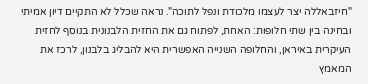"חיזבאללה יצר לעצמו מלכודת ונפל לתוכה". נראה שכלל לא התקיים דיון אמיתי ובחינה בין שתי חלופות: האחת, לפתוח גם את החזית הלבנונית בנוסף לחזית העיקרית באיראן, והחלופה השנייה האפשרית היא להבליג בלבנון, לרכז את המאמץ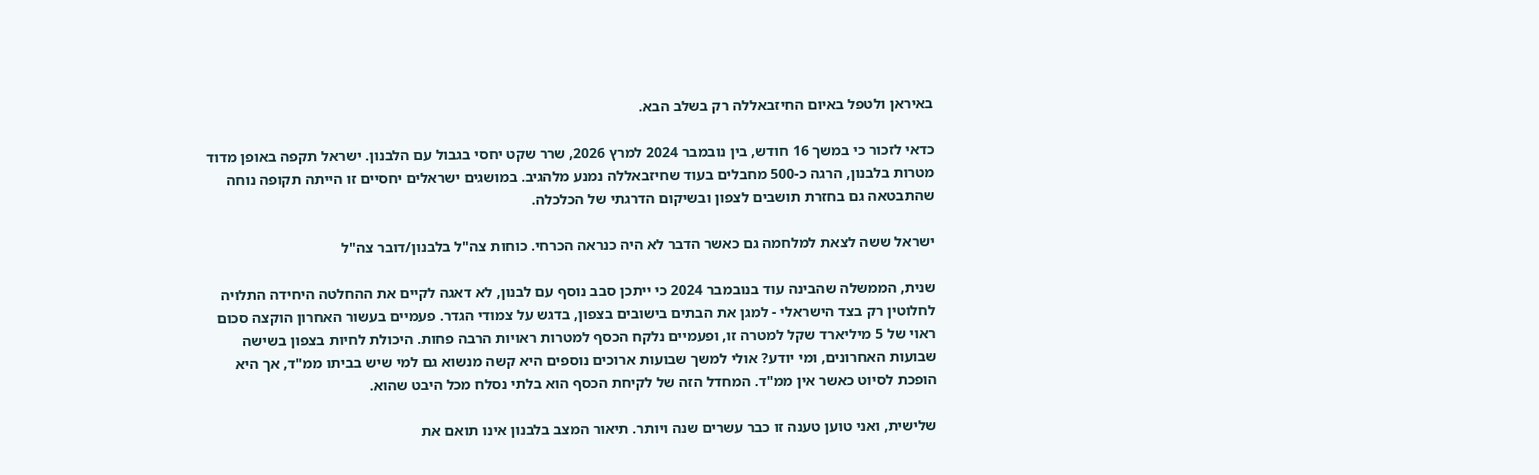באיראן ולטפל באיום החיזבאללה רק בשלב הבא.

כדאי לזכור כי במשך 16 חודש, בין נובמבר 2024 למרץ 2026, שרר שקט יחסי בגבול עם הלבנון. ישראל תקפה באופן מדוד מטרות בלבנון, הרגה כ-500 מחבלים בעוד שחיזבאללה נמנע מלהגיב. במושגים ישראלים יחסיים זו הייתה תקופה נוחה שהתבטאה גם בחזרת תושבים לצפון ובשיקום הדרגתי של הכלכלה.

ישראל ששה לצאת למלחמה גם כאשר הדבר לא היה כנראה הכרחי. כוחות צה"ל בלבנון/דובר צה"ל

שנית, הממשלה שהבינה עוד בנובמבר 2024 כי ייתכן סבב נוסף עם לבנון, לא דאגה לקיים את ההחלטה היחידה התלויה לחלוטין רק בצד הישראלי - למגן את הבתים בישובים בצפון, בדגש על צמודי הגדר. פעמיים בעשור האחרון הוקצה סכום ראוי של 5 מיליארד שקל למטרה זו, ופעמיים נלקח הכסף למטרות ראויות הרבה פחות. היכולת לחיות בצפון בשישה שבועות האחרונים, ומי יודע? אולי למשך שבועות ארוכים נוספים היא קשה מנשוא גם למי שיש בביתו ממ"ד, אך היא הופכת לסיוט כאשר אין ממ"ד. המחדל הזה של לקיחת הכסף הוא בלתי נסלח מכל היבט שהוא.

שלישית, ואני טוען טענה זו כבר עשרים שנה ויותר. תיאור המצב בלבנון אינו תואם את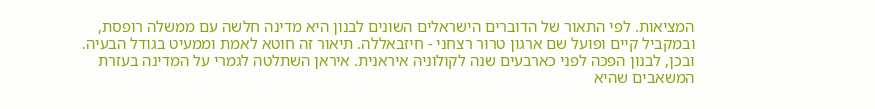המציאות. לפי התאור של הדוברים הישראלים השונים לבנון היא מדינה חלשה עם ממשלה רופסת, ובמקביל קיים ופועל שם ארגון טרור רצחני - חיזבאללה. תיאור זה חוטא לאמת וממעיט בגודל הבעיה. ובכן, לבנון הפכה לפני כארבעים שנה לקולוניה איראנית. איראן השתלטה לגמרי על המדינה בעזרת המשאבים שהיא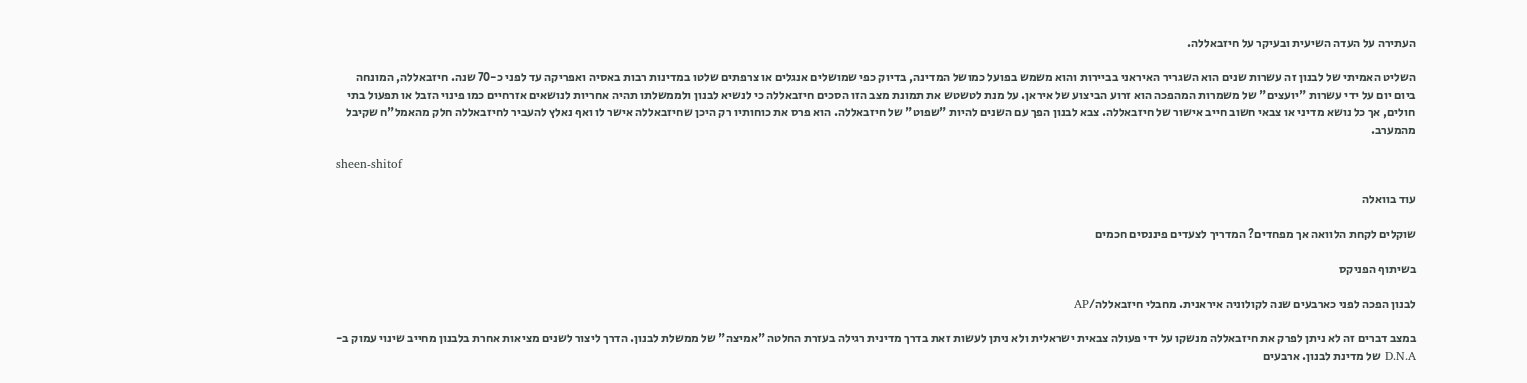העתירה על העדה השיעית ובעיקר על חיזבאללה.

השליט האמיתי של לבנון זה עשרות שנים הוא השגריר האיראני בביירות והוא משמש בפועל כמושל המדינה, בדיוק כפי שמושלים אנגלים או צרפתים שלטו במדינות רבות באסיה ואפריקה עד לפני כ-70 שנה. חיזבאללה, המונחה ביום יום על ידי עשרות "יועצים" של משמרות המהפכה הוא זרוע הביצוע של איראן. על מנת לטשטש את תמונת מצב הזו הסכים חיזבאללה כי לנשיא לבנון ולממשלתו תהיה אחריות לנושאים אזרחיים כמו פינוי הזבל או תפעול בתי חולים, אך כל נושא מדיני או צבאי חשוב חייב אישור של חיזבאללה. צבא לבנון הפך עם השנים להיות "שפוט" של חיזבאללה. הוא פרס את כוחותיו רק היכן שחיזבאללה אישר לו ואף נאלץ להעביר לחיזבאללה חלק מהאמל"ח שקיבל מהמערב.

sheen-shitof

עוד בוואלה

שוקלים לקחת הלוואה אך מפחדים? המדריך לצעדים פיננסים חכמים

בשיתוף הפניקס

לבנון הפכה לפני כארבעים שנה לקולוניה איראנית. מחבלי חיזבאללה/AP

במצב דברים זה לא ניתן לפרק את חיזבאללה מנשקו על ידי פעולה צבאית ישראלית ולא ניתן לעשות זאת בדרך מדינית רגילה בעזרת החלטה "אמיצה" של ממשלת לבנון. הדרך ליצור לשנים מציאות אחרת בלבנון מחייב שינוי עמוק ב-D.N.A של מדינת לבנון. ארבעים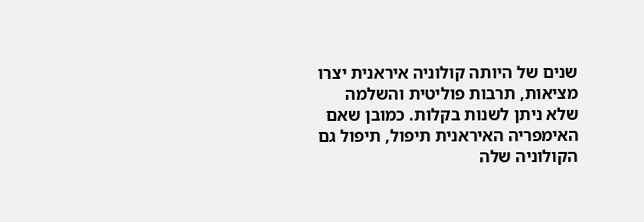שנים של היותה קולוניה איראנית יצרו מציאות, תרבות פוליטית והשלמה שלא ניתן לשנות בקלות. כמובן שאם האימפריה האיראנית תיפול, תיפול גם הקולוניה שלה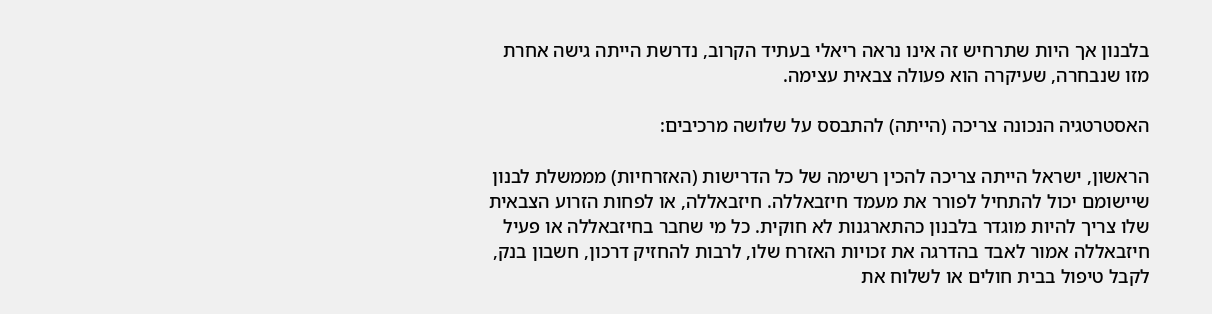בלבנון אך היות שתרחיש זה אינו נראה ריאלי בעתיד הקרוב, נדרשת הייתה גישה אחרת מזו שנבחרה, שעיקרה הוא פעולה צבאית עצימה.

האסטרטגיה הנכונה צריכה (הייתה) להתבסס על שלושה מרכיבים:

הראשון, ישראל הייתה צריכה להכין רשימה של כל הדרישות (האזרחיות) מממשלת לבנון שיישומם יכול להתחיל לפורר את מעמד חיזבאללה. חיזבאללה, או לפחות הזרוע הצבאית שלו צריך להיות מוגדר בלבנון כהתארגנות לא חוקית. כל מי שחבר בחיזבאללה או פעיל חיזבאללה אמור לאבד בהדרגה את זכויות האזרח שלו, לרבות להחזיק דרכון, חשבון בנק, לקבל טיפול בבית חולים או לשלוח את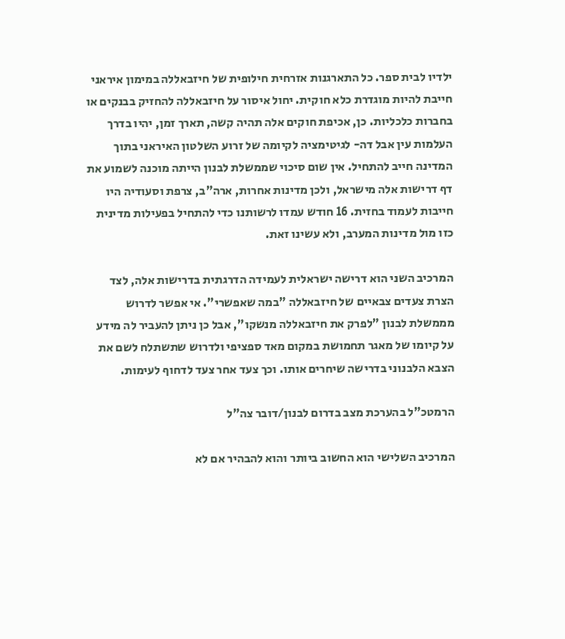ילדיו לבית ספר. כל התארגנות אזרחית חילופית של חיזבאללה במימון איראני חייבת להיות מוגדרת כלא חוקית. יחול איסור על חיזבאללה להחזיק בבנקים או בחברות כלכליות. כן, אכיפת חוקים אלה תהיה קשה, תארך זמן, יהיו בדרך העלמות עין אבל דה- לגיטימציה לקיומה של זרוע השלטון האיראני בתוך המדינה חייב להתחיל. אין שום סיכוי שממשלת לבנון הייתה מוכנה לשמוע את דף דרישות אלה מישראל, ולכן מדינות אחרות, ארה"ב, צרפת וסעודיה היו חייבות לעמוד בחזית. 16 חודש עמדו לרשותנו כדי להתחיל בפעילות מדינית כזו מול מדינות המערב, ולא עשינו זאת.

המרכיב השני הוא דרישה ישראלית לעמידה הדרגתית בדרישות אלה, לצד הצרת צעדים צבאיים של חיזבאללה "במה שאפשרי". אי אפשר לדרוש מממשלת לבנון "לפרק את חיזבאללה מנשקו", אבל כן ניתן להעביר לה מידע על קיומו של מאגר תחמושת במקום מאד ספציפי ולדרוש שתשתלח לשם את הצבא הלבנוני בדרישה שיחרים אותו. וכך צעד אחר צעד לדחוף לעימות.

הרמטכ"ל בהערכת מצב בדרום לבנון/דובר צה"ל

המרכיב השלישי הוא החשוב ביותר והוא להבהיר אם לא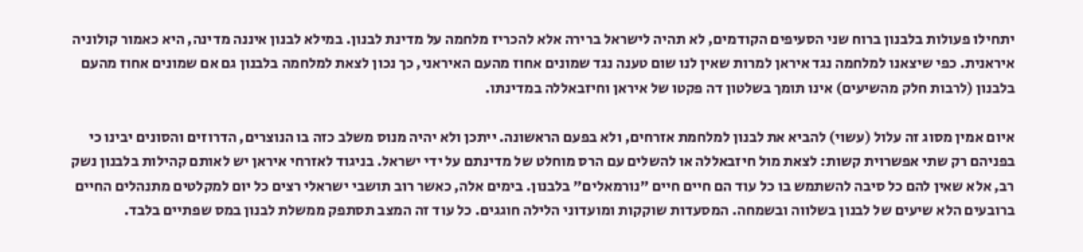יתחילו פעולות בלבנון ברוח שני הסעיפים הקודמים, לא תהיה לישראל ברירה אלא להכריז מלחמה על מדינת לבנון. במילא לבנון איננה מדינה, היא כאמור קולוניה איראנית. כפי שיצאנו למלחמה נגד איראן למרות שאין לנו שום טענה נגד שמונים אחוז מהעם האיראני, כך נכון לצאת למלחמה בלבנון גם אם שמונים אחוז מהעם בלבנון (לרבות חלק מהשיעים) אינו תומך בשלטון דה פקטו של איראן וחיזבאללה במדינתו.

איום אמין מסוג זה עלול (עשוי) להביא את לבנון למלחמת אזרחים, ולא בפעם הראשונה. ייתכן ולא יהיה מנוס משלב כזה בו הנוצרים, הדרוזים והסונים יבינו כי בפניהם רק שתי אפשרוית קשות: לצאת מול חיזבאללה או להשלים עם הרס מוחלט של מדינתם על ידי ישראל. בניגוד לאזרחי איראן יש לאותם קהילות בלבנון נשק רב, אלא שאין להם כל סיבה להשתמש בו כל עוד הם חיים חיים "נורמאלים" בלבנון. בימים אלה, כאשר רוב תושבי ישראלי רצים כל יום למקלטים מתנהלים החיים ברובעים הלא שיעים של לבנון בשלווה ובשמחה. המסעדות שוקקות ומועדוני הלילה חוגגים. כל עוד זה המצב תסתפק ממשלת לבנון במס שפתיים בלבד.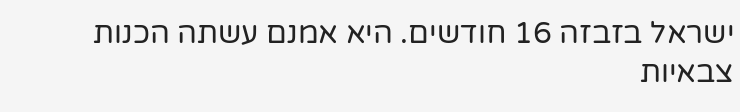ישראל בזבזה 16 חודשים. היא אמנם עשתה הכנות צבאיות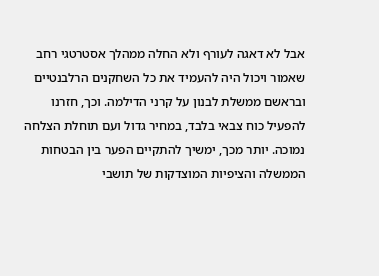אבל לא דאגה לעורף ולא החלה ממהלך אסטרטגי רחב שאמור ויכול היה להעמיד את כל השחקנים הרלבנטיים ובראשם ממשלת לבנון על קרני הדילמה. וכך, חזרנו להפעיל כוח צבאי בלבד, במחיר גדול ועם תוחלת הצלחה נמוכה. יותר מכך, ימשיך להתקיים הפער בין הבטחות הממשלה והציפיות המוצדקות של תושבי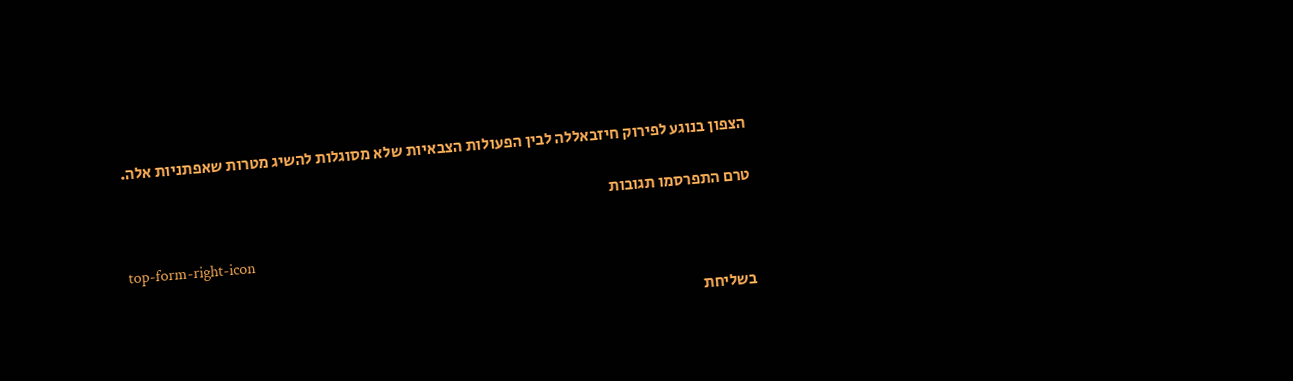הצפון בנוגע לפירוק חיזבאללה לבין הפעולות הצבאיות שלא מסוגלות להשיג מטרות שאפתניות אלה.

טרם התפרסמו תגובות

top-form-right-icon

בשליחת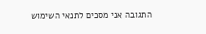התגובה אני מסכים לתנאי השימוש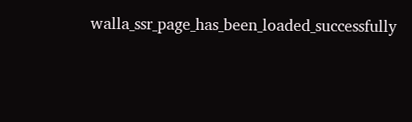walla_ssr_page_has_been_loaded_successfully